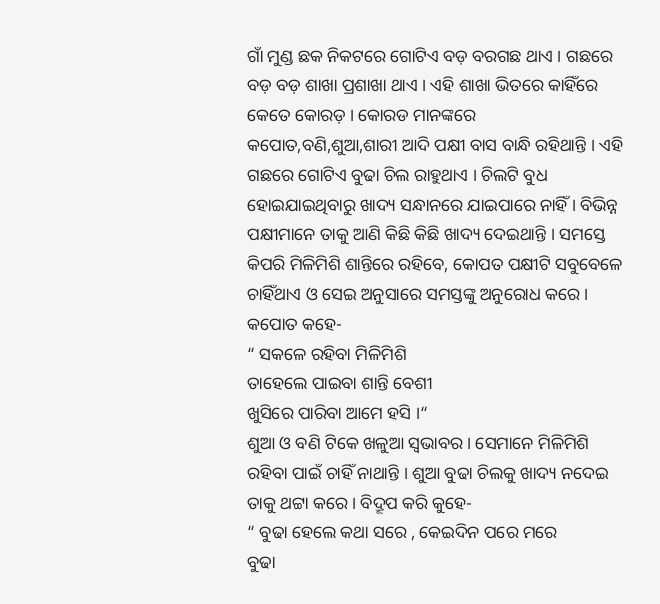ଗାଁ ମୁଣ୍ଡ ଛକ ନିକଟରେ ଗୋଟିଏ ବଡ଼ ବରଗଛ ଥାଏ । ଗଛରେ ବଡ଼ ବଡ଼ ଶାଖା ପ୍ରଶାଖା ଥାଏ । ଏହି ଶାଖା ଭିତରେ କାହିଁରେ କେତେ କୋରଡ଼ । କୋରଡ ମାନଙ୍କରେ କପୋତ,ବଣି,ଶୁଆ,ଶାରୀ ଆଦି ପକ୍ଷୀ ବାସ ବାନ୍ଧି ରହିଥାନ୍ତି । ଏହି ଗଛରେ ଗୋଟିଏ ବୁଢା ଚିଲ ରାହୁଥାଏ । ଚିଲଟି ବୁଧ ହୋଇଯାଇଥିବାରୁ ଖାଦ୍ୟ ସନ୍ଧାନରେ ଯାଇପାରେ ନାହିଁ । ବିଭିନ୍ନ ପକ୍ଷୀମାନେ ତାକୁ ଆଣି କିଛି କିଛି ଖାଦ୍ୟ ଦେଇଥାନ୍ତି । ସମସ୍ତେ କିପରି ମିଳିମିଶି ଶାନ୍ତିରେ ରହିବେ, କୋପତ ପକ୍ଷୀଟି ସବୁବେଳେ ଚାହିଁଥାଏ ଓ ସେଇ ଅନୁସାରେ ସମସ୍ତଙ୍କୁ ଅନୁରୋଧ କରେ ।
କପୋତ କହେ-
“ ସକଳେ ରହିବା ମିଳିମିଶି
ତାହେଲେ ପାଇବା ଶାନ୍ତି ବେଶୀ
ଖୁସିରେ ପାରିବା ଆମେ ହସି ।“
ଶୁଆ ଓ ବଣି ଟିକେ ଖଳୁଆ ସ୍ଵଭାବର । ସେମାନେ ମିଳିମିଶି ରହିବା ପାଇଁ ଚାହିଁ ନାଥାନ୍ତି । ଶୁଆ ବୁଢା ଚିଲକୁ ଖାଦ୍ୟ ନଦେଇ ତାକୁ ଥଟ୍ଟା କରେ । ବିଦ୍ରୂପ କରି କୁହେ-
“ ବୁଢା ହେଲେ କଥା ସରେ , କେଇଦିନ ପରେ ମରେ
ବୁଢା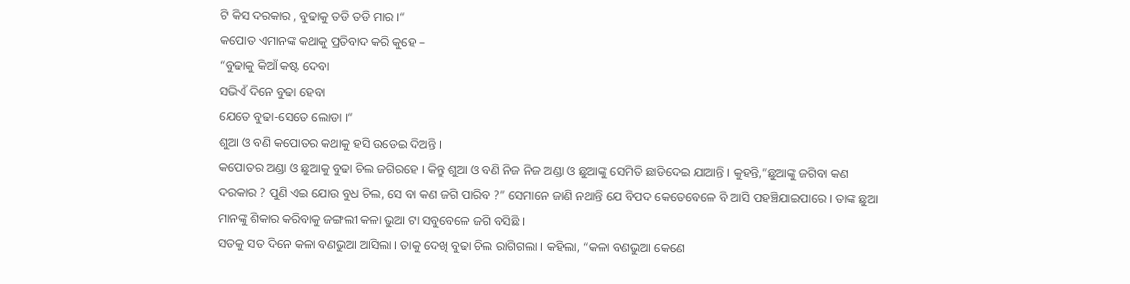ଟି କିସ ଦରକାର , ବୁଢାକୁ ତଡି ତଡି ମାର ।“
କପୋତ ଏମାନଙ୍କ କଥାକୁ ପ୍ରତିବାଦ କରି କୁହେ –
“ବୁଢାକୁ କିଆଁ କଷ୍ଟ ଦେବା
ସଭିଏଁ ଦିନେ ବୁଢା ହେବା
ଯେତେ ବୁଢା-ସେତେ ଲୋଡା ।“
ଶୁଆ ଓ ବଣି କପୋତର କଥାକୁ ହସି ଉଡେଇ ଦିଅନ୍ତି ।
କପୋତର ଅଣ୍ଡା ଓ ଛୁଆକୁ ବୁଢା ଚିଲ ଜଗିରହେ । କିନ୍ତୁ ଶୁଆ ଓ ବଣି ନିଜ ନିଜ ଅଣ୍ଡା ଓ ଛୁଆଙ୍କୁ ସେମିତି ଛାଡିଦେଇ ଯାଆନ୍ତି । କୁହନ୍ତି,”ଛୁଆଙ୍କୁ ଜଗିବା କଣ ଦରକାର ? ପୁଣି ଏଇ ଯୋଉ ବୁଧ ଚିଲ, ସେ ବା କଣ ଜଗି ପାରିବ ?” ସେମାନେ ଜାଣି ନଥାନ୍ତି ଯେ ବିପଦ କେତେବେଳେ ବି ଆସି ପହଞ୍ଚିଯାଇପାରେ । ତାଙ୍କ ଛୁଆ ମାନଙ୍କୁ ଶିକାର କରିବାକୁ ଜଙ୍ଗଲୀ କଳା ଭୁଆ ଟା ସବୁବେଳେ ଜଗି ବସିଛି ।
ସତକୁ ସତ ଦିନେ କଳା ବଣଭୁଆ ଆସିଲା । ତାକୁ ଦେଖି ବୁଢା ଚିଲ ରାଗିଗଲା । କହିଲା, “କଳା ବଣଭୁଆ କେଣେ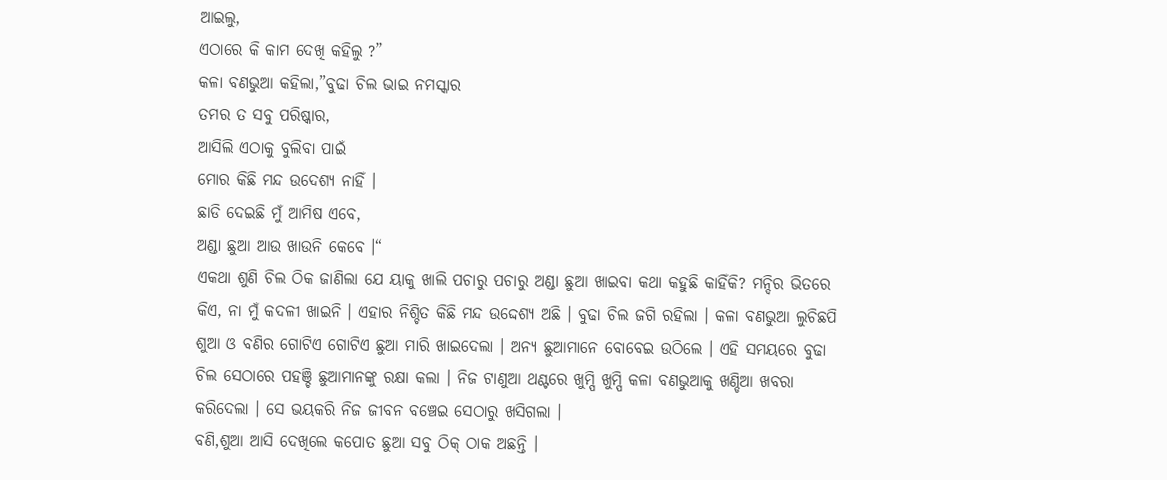ଆଇଲୁ,
ଏଠାରେ କି କାମ ଦେଖି କହିଲୁ ?”
କଳା ବଣଭୁଆ କହିଲା,”ବୁଢା ଚିଲ ଭାଇ ନମସ୍କାର
ତମର ତ ସବୁ ପରିଷ୍କାର,
ଆସିଲି ଏଠାକୁ ବୁଲିବା ପାଇଁ
ମୋର କିଛି ମନ୍ଦ ଉଦେଶ୍ୟ ନାହିଁ ।
ଛାଡି ଦେଇଛି ମୁଁ ଆମିଷ ଏବେ,
ଅଣ୍ଡା ଛୁଆ ଆଉ ଖାଉନି କେବେ ।“
ଏକଥା ଶୁଣି ଚିଲ ଠିକ ଜାଣିଲା ଯେ ୟାକୁ ଖାଲି ପଚାରୁ ପଚାରୁ ଅଣ୍ଡା ଛୁଆ ଖାଇବା କଥା କହୁଛି କାହିଁକି? ମନ୍ଦିର ଭିତରେ କିଏ, ନା ମୁଁ କଦଳୀ ଖାଇନି । ଏହାର ନିଶ୍ଚିତ କିଛି ମନ୍ଦ ଉଦ୍ଦେଶ୍ୟ ଅଛି । ବୁଢା ଚିଲ ଜଗି ରହିଲା । କଳା ବଣଭୁଆ ଲୁଚିଛପି ଶୁଆ ଓ ବଣିର ଗୋଟିଏ ଗୋଟିଏ ଛୁଆ ମାରି ଖାଇଦେଲା । ଅନ୍ୟ ଛୁଆମାନେ ବୋବେଇ ଉଠିଲେ । ଏହି ସମୟରେ ବୁଢା ଚିଲ ସେଠାରେ ପହଞ୍ଚି ଛୁଆମାନଙ୍କୁ ରକ୍ଷା କଲା । ନିଜ ଟାଣୁଆ ଥଣ୍ଟରେ ଖୁମ୍ପି ଖୁମ୍ପି କଳା ବଣଭୁଆକୁ ଖଣ୍ଡିଆ ଖବରା କରିଦେଲା । ସେ ଭୟକରି ନିଜ ଜୀବନ ବଞ୍ଚେଇ ସେଠାରୁ ଖସିଗଲା ।
ବଣି,ଶୁଆ ଆସି ଦେଖିଲେ କପୋତ ଛୁଆ ସବୁ ଠିକ୍ ଠାକ ଅଛନ୍ତି ।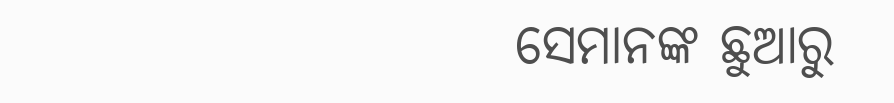ସେମାନଙ୍କ ଛୁଆରୁ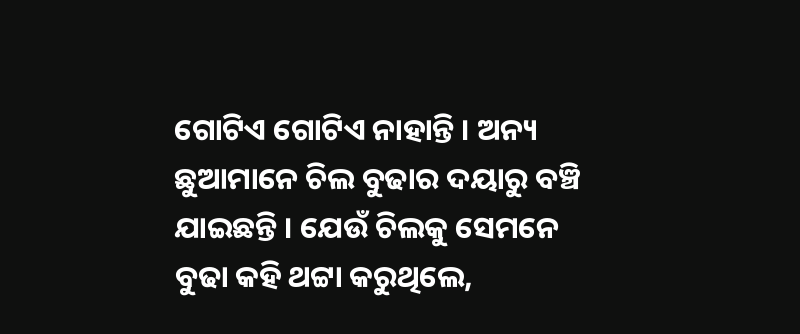ଗୋଟିଏ ଗୋଟିଏ ନାହାନ୍ତି । ଅନ୍ୟ ଛୁଆମାନେ ଚିଲ ବୁଢାର ଦୟାରୁ ବଞ୍ଚି ଯାଇଛନ୍ତି । ଯେଉଁ ଚିଲକୁ ସେମନେ ବୁଢା କହି ଥଟ୍ଟା କରୁଥିଲେ,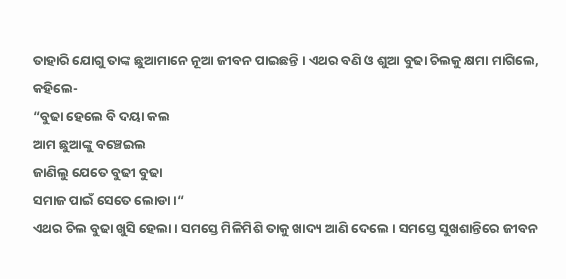ତାହାରି ଯୋଗୁ ତାଙ୍କ ଛୁଆମାନେ ନୂଆ ଜୀବନ ପାଇଛନ୍ତି । ଏଥର ବଣି ଓ ଶୁଆ ବୁଢା ଚିଲକୁ କ୍ଷମା ମାଗିଲେ, କହିଲେ-
“ବୁଢା ହେଲେ ବି ଦୟା କଲ
ଆମ ଛୁଆଙ୍କୁ ବଞ୍ଚେଇଲ
ଜାଣିଲୁ ଯେତେ ବୁଢୀ ବୁଢା
ସମାଜ ପାଇଁ ସେତେ ଲୋଡା ।“
ଏଥର ଚିଲ ବୁଢା ଖୁସି ହେଲା । ସମସ୍ତେ ମିଳିମିଶି ତାକୁ ଖାଦ୍ୟ ଆଣି ଦେଲେ । ସମସ୍ତେ ସୁଖଶାନ୍ତିରେ ଜୀବନ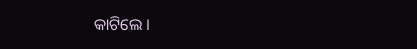କାଟିଲେ ।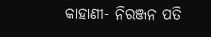କାହାଣୀ- ନିରଞ୍ଜନ ପତି